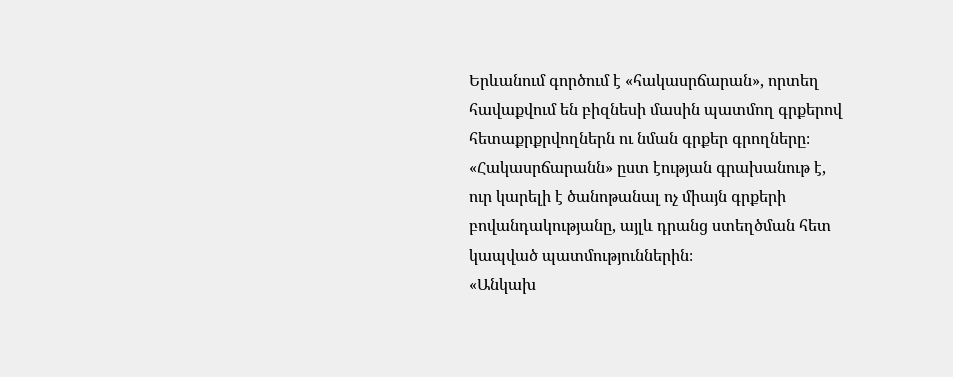Երևանում գործում է «հակասրճարան», որտեղ հավաքվում են բիզնեսի մասին պատմող գրքերով հետաքրքրվողներն ու նման գրքեր գրողները։ «Հակասրճարանն» ըստ էության գրախանութ է, ուր կարելի է ծանոթանալ ոչ միայն գրքերի բովանդակությանը, այլև դրանց ստեղծման հետ կապված պատմություններին։
«Անկախ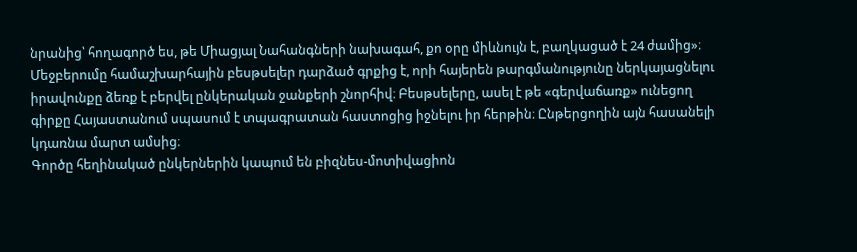նրանից՝ հողագործ ես, թե Միացյալ Նահանգների նախագահ, քո օրը միևնույն է, բաղկացած է 24 ժամից»։
Մեջբերումը համաշխարհային բեսթսելեր դարձած գրքից է, որի հայերեն թարգմանությունը ներկայացնելու իրավունքը ձեռք է բերվել ընկերական ջանքերի շնորհիվ։ Բեսթսելերը, ասել է թե «գերվաճառք» ունեցող գիրքը Հայաստանում սպասում է տպագրատան հաստոցից իջնելու իր հերթին։ Ընթերցողին այն հասանելի կդառնա մարտ ամսից։
Գործը հեղինակած ընկերներին կապում են բիզնես-մոտիվացիոն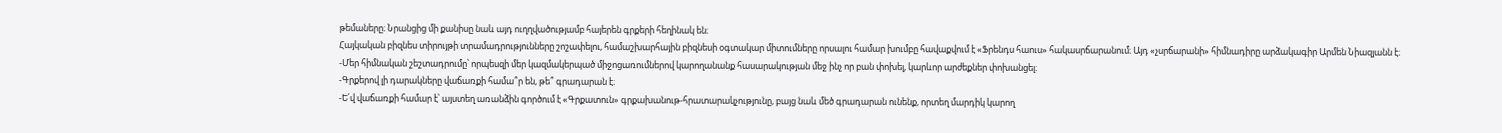թեմաները։ Նրանցից մի քանիսը նաև այդ ուղղվածությամբ հայերեն գրքերի հեղինակ են։
Հայկական բիզնես տիրույթի տրամադրությունները շոշափելու, համաշխարհային բիզնեսի օգտակար միտումները որսալու համար խումբը հավաքվում է «Ֆրենդս հաուս» հակասրճարանում։ Այդ «չսրճարանի» հիմնադիրը արձակագիր Արմեն Նիազյանն է։
-Մեր հիմնական շեշտադրումը՝ որպեսզի մեր կազմակերպած միջոցառումներով կարողանանք հասարակության մեջ ինչ որ բան փոխել, կարևոր արժեքներ փոխանցել։
-Գրքերով լի դարակները վաճառքի համա՞ր են, թե՞ գրադարան է։
-Ե՛վ վաճառքի համար է՝ այստեղ առանձին գործում է «Գրքատուն» գրքախանութ-հրատարակչությունը, բայց նաև մեծ գրադարան ունենք, որտեղ մարդիկ կարող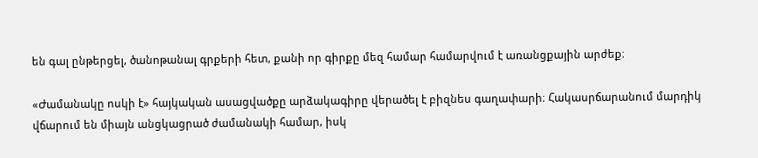են գալ ընթերցել, ծանոթանալ գրքերի հետ, քանի որ գիրքը մեզ համար համարվում է առանցքային արժեք։

«Ժամանակը ոսկի է» հայկական ասացվածքը արձակագիրը վերածել է բիզնես գաղափարի։ Հակասրճարանում մարդիկ վճարում են միայն անցկացրած ժամանակի համար, իսկ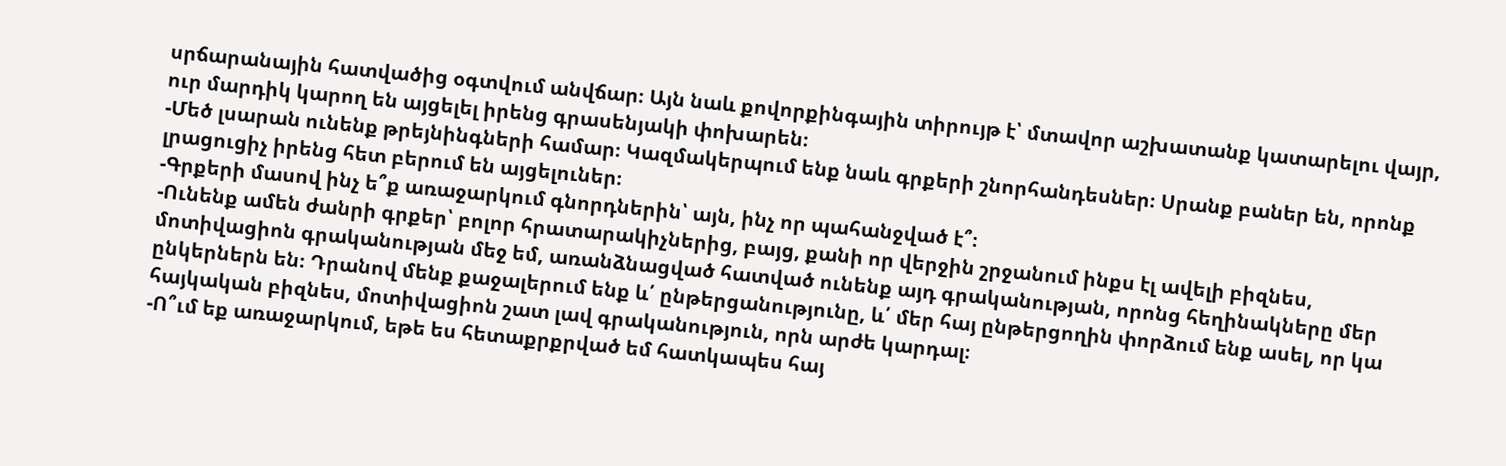սրճարանային հատվածից օգտվում անվճար։ Այն նաև քովորքինգային տիրույթ է՝ մտավոր աշխատանք կատարելու վայր, ուր մարդիկ կարող են այցելել իրենց գրասենյակի փոխարեն։
-Մեծ լսարան ունենք թրեյնինգների համար։ Կազմակերպում ենք նաև գրքերի շնորհանդեսներ։ Սրանք բաներ են, որոնք լրացուցիչ իրենց հետ բերում են այցելուներ։
-Գրքերի մասով ինչ ե՞ք առաջարկում գնորդներին՝ այն, ինչ որ պահանջված է՞։
-Ունենք ամեն ժանրի գրքեր՝ բոլոր հրատարակիչներից, բայց, քանի որ վերջին շրջանում ինքս էլ ավելի բիզնես, մոտիվացիոն գրականության մեջ եմ, առանձնացված հատված ունենք այդ գրականության, որոնց հեղինակները մեր ընկերներն են։ Դրանով մենք քաջալերում ենք և՛ ընթերցանությունը, և՛ մեր հայ ընթերցողին փորձում ենք ասել, որ կա հայկական բիզնես, մոտիվացիոն շատ լավ գրականություն, որն արժե կարդալ։
-Ո՞ւմ եք առաջարկում, եթե ես հետաքրքրված եմ հատկապես հայ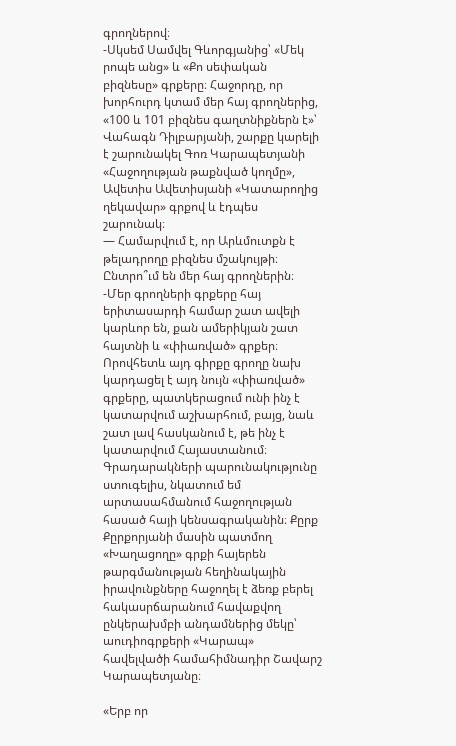գրողներով։
-Սկսեմ Սամվել Գևորգյանից՝ «Մեկ րոպե անց» և «Քո սեփական բիզնեսը» գրքերը։ Հաջորդը, որ խորհուրդ կտամ մեր հայ գրողներից, «100 և 101 բիզնես գաղտնիքներն է»՝ Վահագն Դիլբարյանի, շարքը կարելի է շարունակել Գոռ Կարապետյանի «Հաջողության թաքնված կողմը», Ավետիս Ավետիսյանի «Կատարողից ղեկավար» գրքով և էդպես շարունակ։
— Համարվում է, որ Արևմուտքն է թելադրողը բիզնես մշակույթի։ Ընտրո՞ւմ են մեր հայ գրողներին։
-Մեր գրողների գրքերը հայ երիտասարդի համար շատ ավելի կարևոր են, քան ամերիկյան շատ հայտնի և «փիառված» գրքեր։ Որովհետև այդ գիրքը գրողը նախ կարդացել է այդ նույն «փիառված» գրքերը, պատկերացում ունի ինչ է կատարվում աշխարհում, բայց, նաև շատ լավ հասկանում է, թե ինչ է կատարվում Հայաստանում։
Գրադարակների պարունակությունը ստուգելիս, նկատում եմ արտասահմանում հաջողության հասած հայի կենսագրականին։ Քըրք Քըրքորյանի մասին պատմող «Խաղացողը» գրքի հայերեն թարգմանության հեղինակային իրավունքները հաջողել է ձեռք բերել հակասրճարանում հավաքվող ընկերախմբի անդամներից մեկը՝ աուդիոգրքերի «Կարապ» հավելվածի համահիմնադիր Շավարշ Կարապետյանը։

«Երբ որ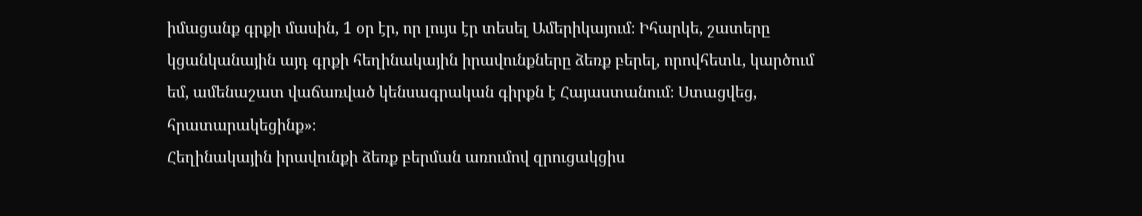իմացանք գրքի մասին, 1 օր էր, որ լույս էր տեսել Ամերիկայում։ Իհարկե, շատերը կցանկանային այդ գրքի հեղինակային իրավունքները ձեռք բերել, որովհետև, կարծում եմ, ամենաշատ վաճառված կենսագրական գիրքն է Հայաստանում։ Ստացվեց, հրատարակեցինք»։
Հեղինակային իրավունքի ձեռք բերման առումով զրուցակցիս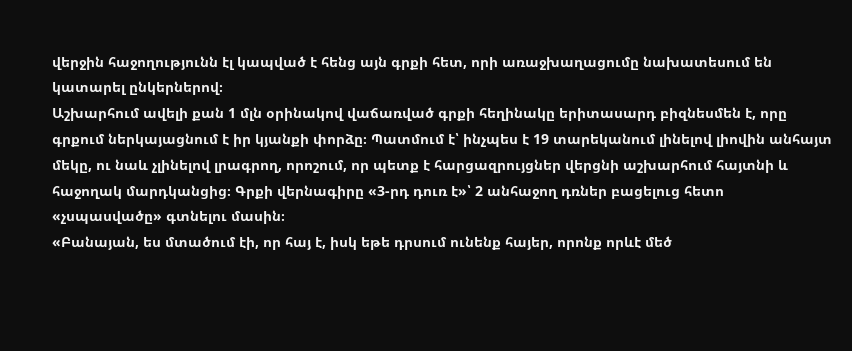վերջին հաջողությունն էլ կապված է հենց այն գրքի հետ, որի առաջխաղացումը նախատեսում են կատարել ընկերներով։
Աշխարհում ավելի քան 1 մլն օրինակով վաճառված գրքի հեղինակը երիտասարդ բիզնեսմեն է, որը գրքում ներկայացնում է իր կյանքի փորձը։ Պատմում է՝ ինչպես է 19 տարեկանում լինելով լիովին անհայտ մեկը, ու նաև չլինելով լրագրող, որոշում, որ պետք է հարցազրույցներ վերցնի աշխարհում հայտնի և հաջողակ մարդկանցից։ Գրքի վերնագիրը «3-րդ դուռ է»՝ 2 անհաջող դռներ բացելուց հետո «չսպասվածը» գտնելու մասին։
«Բանայան, ես մտածում էի, որ հայ է, իսկ եթե դրսում ունենք հայեր, որոնք որևէ մեծ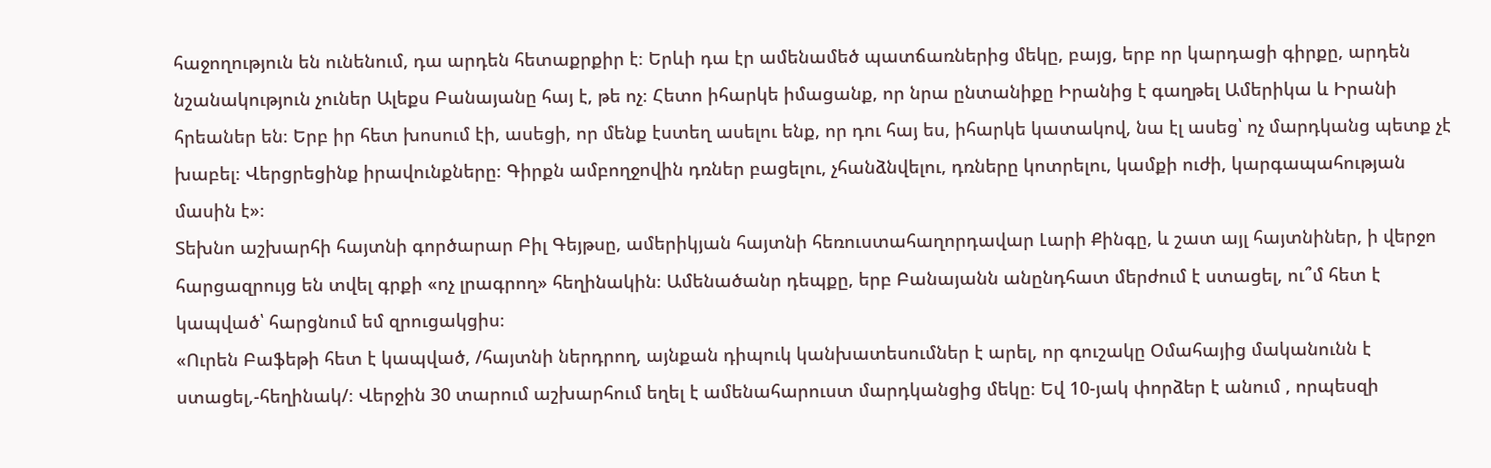հաջողություն են ունենում, դա արդեն հետաքրքիր է։ Երևի դա էր ամենամեծ պատճառներից մեկը, բայց, երբ որ կարդացի գիրքը, արդեն նշանակություն չուներ Ալեքս Բանայանը հայ է, թե ոչ։ Հետո իհարկե իմացանք, որ նրա ընտանիքը Իրանից է գաղթել Ամերիկա և Իրանի հրեաներ են։ Երբ իր հետ խոսում էի, ասեցի, որ մենք էստեղ ասելու ենք, որ դու հայ ես, իհարկե կատակով, նա էլ ասեց՝ ոչ մարդկանց պետք չէ խաբել։ Վերցրեցինք իրավունքները։ Գիրքն ամբողջովին դռներ բացելու, չհանձնվելու, դռները կոտրելու, կամքի ուժի, կարգապահության մասին է»։
Տեխնո աշխարհի հայտնի գործարար Բիլ Գեյթսը, ամերիկյան հայտնի հեռուստահաղորդավար Լարի Քինգը, և շատ այլ հայտնիներ, ի վերջո հարցազրույց են տվել գրքի «ոչ լրագրող» հեղինակին։ Ամենածանր դեպքը, երբ Բանայանն անընդհատ մերժում է ստացել, ու՞մ հետ է կապված՝ հարցնում եմ զրուցակցիս։
«Ուրեն Բաֆեթի հետ է կապված, /հայտնի ներդրող, այնքան դիպուկ կանխատեսումներ է արել, որ գուշակը Օմահայից մականունն է ստացել,-հեղինակ/։ Վերջին 30 տարում աշխարհում եղել է ամենահարուստ մարդկանցից մեկը։ Եվ 10-յակ փորձեր է անում , որպեսզի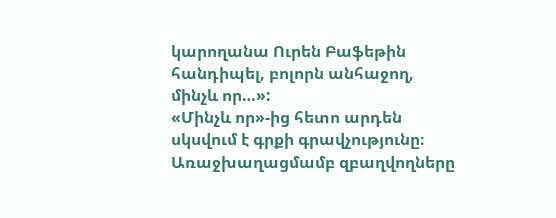կարողանա Ուրեն Բաֆեթին հանդիպել, բոլորն անհաջող, մինչև որ…»:
«Մինչև որ»-ից հետո արդեն սկսվում է գրքի գրավչությունը։ Առաջխաղացմամբ զբաղվողները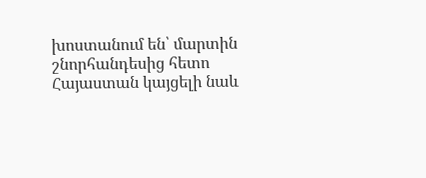խոստանում են՝ մարտին շնորհանդեսից հետո Հայաստան կայցելի նաև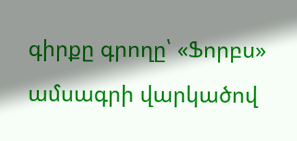գիրքը գրողը՝ «Ֆորբս» ամսագրի վարկածով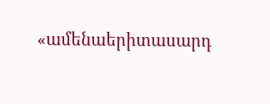«ամենաերիտասարդ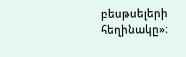բեսթսելերի հեղինակը»։